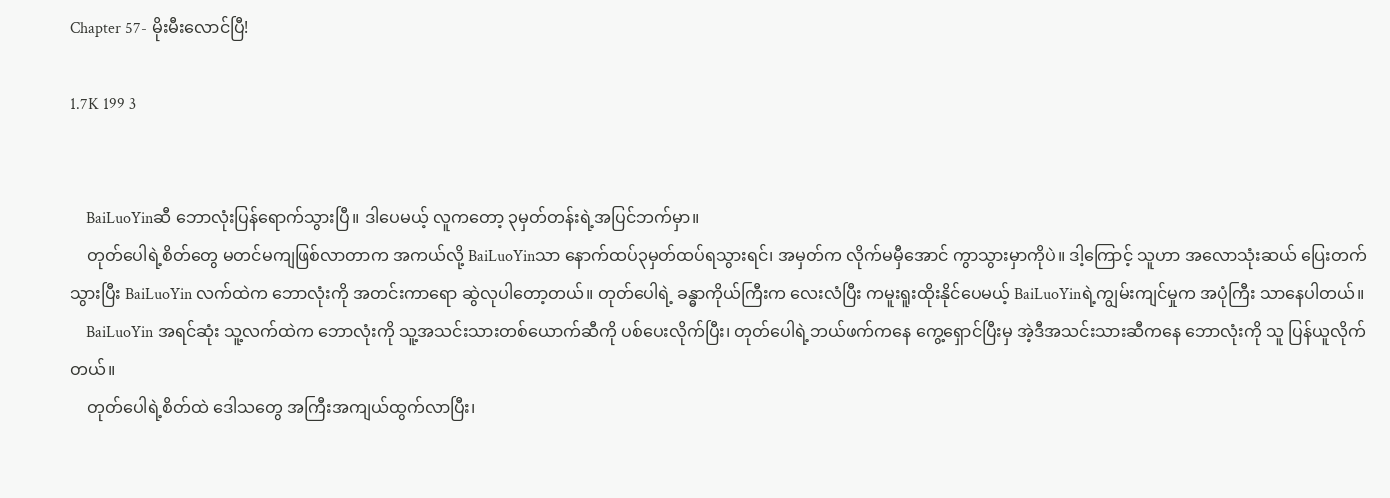Chapter 57- မိုးမီးလောင်ပြီ!

1.7K 199 3


    BaiLuoYinဆီ ဘောလုံးပြန်ရောက်သွားပြီ။ ဒါပေမယ့် လူကတော့ ၃မှတ်တန်းရဲ့အပြင်ဘက်မှာ။
    တုတ်ပေါရဲ့စိတ်တွေ မတင်မကျဖြစ်လာတာက အကယ်လို့ BaiLuoYinသာ နောက်ထပ်၃မှတ်ထပ်ရသွားရင်၊ အမှတ်က လိုက်မမှီအောင် ကွာသွားမှာကိုပဲ။ ဒါ့ကြောင့် သူဟာ အလောသုံးဆယ် ပြေးတက်သွားပြီး BaiLuoYin လက်ထဲက ဘောလုံးကို အတင်းကာရော ဆွဲလုပါတော့တယ်။ တုတ်ပေါရဲ့ ခန္ဓာကိုယ်ကြီးက လေးလံပြီး ကမူးရူးထိုးနိုင်ပေမယ့် BaiLuoYinရဲ့ကျွမ်းကျင်မှုက အပုံကြီး သာနေပါတယ်။
    BaiLuoYin အရင်ဆုံး သူ့လက်ထဲက ဘောလုံးကို သူ့အသင်းသားတစ်ယောက်ဆီကို ပစ်ပေးလိုက်ပြီး၊ တုတ်ပေါရဲ့ဘယ်ဖက်ကနေ ကွေ့ရှောင်ပြီးမှ အဲ့ဒီအသင်းသားဆီကနေ ဘောလုံးကို သူ ပြန်ယူလိုက်တယ်။
    တုတ်ပေါရဲ့စိတ်ထဲ ဒေါသတွေ အကြီးအကျယ်ထွက်လာပြီး၊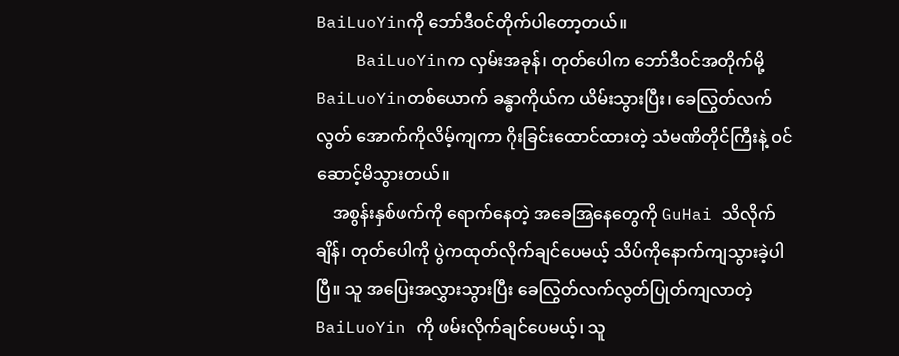BaiLuoYinကို ဘော်ဒီဝင်တိုက်ပါတော့တယ်။
    BaiLuoYinက လှမ်းအခုန်၊ တုတ်ပေါက ဘော်ဒီဝင်အတိုက်မို့ BaiLuoYinတစ်ယောက် ခန္ဓာကိုယ်က ယိမ်းသွားပြီး၊ ခေလြွတ်လက်လွတ် အောက်ကိုလိမ့်ကျကာ ဂိုးခြင်းထောင်ထားတဲ့ သံမဏိတိုင်ကြီးနဲ့ ဝင်ဆောင့်မိသွားတယ်။
    အစွန်းနှစ်ဖက်ကို ရောက်နေတဲ့ အခေအြနေတွေကို GuHai သိလိုက်ချိန်၊ တုတ်ပေါကို ပွဲကထုတ်လိုက်ချင်ပေမယ့် သိပ်ကိုနောက်ကျသွားခဲ့ပါပြီ။ သူ အပြေးအလွှားသွားပြီး ခေလြွတ်လက်လွတ်ပြုတ်ကျလာတဲ့ BaiLuoYin ကို ဖမ်းလိုက်ချင်ပေမယ့်၊ သူ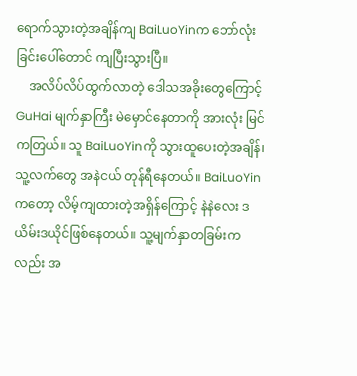ရောက်သွားတဲ့အချိန်ကျ BaiLuoYinက ဘော်လုံးခြင်းပေါ်တောင် ကျပြီးသွားပြီ။
    အလိပ်လိပ်ထွက်လာတဲ့ ဒေါသအခိုးတွေကြောင့် GuHai မျက်နှာကြီး မဲမှောင်နေတာကို အားလုံး မြင်ကတြယ်။ သူ BaiLuoYinကို သွားထူပေးတဲ့အချိန်၊ သူ့လက်တွေ အနဲငယ် တုန်ရီနေတယ်။ BaiLuoYinကတော့ လိမ့်ကျထားတဲ့အရှိန်ကြောင့် နဲနဲလေး ဒယိမ်းဒယိုင်ဖြစ်နေတယ်။ သူ့မျက်နှာတခြမ်းကလည်း အ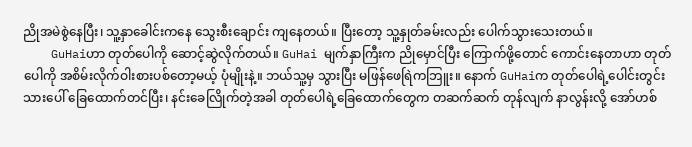ညိုအမဲစွဲနေပြီး၊ သူ့နှာခေါင်းကနေ သွေးစီးချောင်း ကျနေတယ်။ ပြီးတော့ သူ့နှုတ်ခမ်းလည်း ပေါက်သွားသေးတယ်။
    GuHaiဟာ တုတ်ပေါကို ဆောင့်ဆွဲလိုက်တယ်။ GuHai မျက်နှာကြီးက ညိုမှောင်ပြီး ကြောက်ဖို့တောင် ကောင်းနေတာဟာ တုတ်ပေါကို အစိမ်းလိုက်ဝါးစားပစ်တော့မယ့် ပုံမျိုးနဲ့။ ဘယ်သူ့မှ သွားပြီး မဖြန်ဖေရြဲကဘြူး။ နောက် GuHaiက တုတ်ပေါရဲ့ပေါင်းတွင်းသားပေါ် ခြေထောက်တင်ပြီး၊ နင်းခေလြိုက်တဲ့အခါ တုတ်ပေါရဲ့ခြေထောက်တွေက တဆက်ဆက် တုန်လျက် နာလွန်းလို့ အော်ဟစ်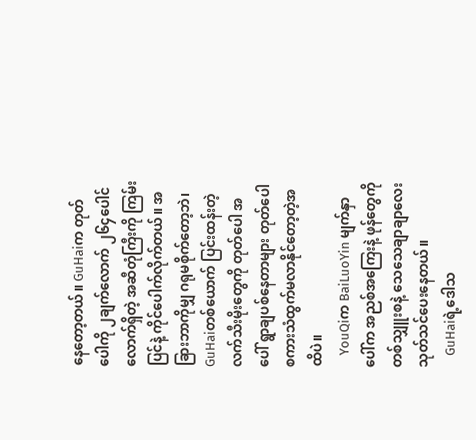နေတော့တယ်။ GuHaiက တုတ်ပေါကို ၂ချက်လောက် ၂၆၄ပေါင်လောက်ရှိတဲ့ အဆီတုံကြီးကို ကြမ်းပြင်နဲ့ ကိုင်ပေါက်လိုက်တယ်။ အခြားဘာကိုမျှ ဂရုမစိုက်တော့ဘဲ၊ GuHaiတစ်ယောက် ပြင်းထန်းတဲ့ လက်သီးမိုးတွေကို တုတ်ပေါ အပေါ် ရွာချပစ်နေတာများ တုတ်ပေါ စကားသံထွက်မလာနိုင်တော့တဲ့အထိပဲ။
    YouQiက BaiLuoYin မျက်နှာပေါ်က အညစ်အကြေးနဲ့ ဖုန်တွေကို တစ်သျှူးစနဲ့ သေသေချာချာလေး သုတ်သင်ပေးနေတယ်။
    GuHaiရဲ့ဒေါသ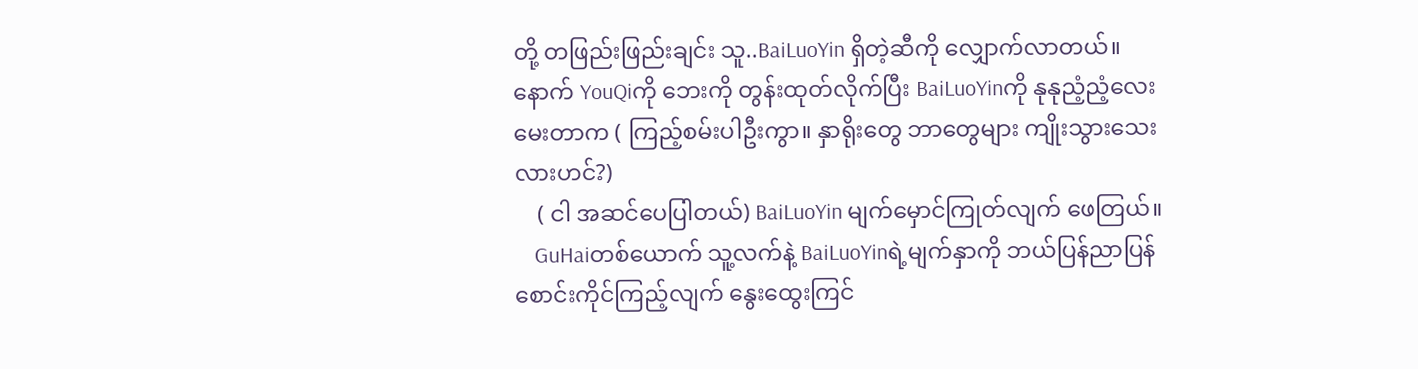တို့ တဖြည်းဖြည်းချင်း သူ..BaiLuoYin ရှိတဲ့ဆီကို လျှောက်လာတယ်။ နောက် YouQiကို ဘေးကို တွန်းထုတ်လိုက်ပြီး BaiLuoYinကို နုနုညံ့ညံ့လေး မေးတာက ( ကြည့်စမ်းပါဦးကွာ။ နှာရိုးတွေ ဘာတွေများ ကျိုးသွားသေးလားဟင်?)
    ( ငါ အဆင်ပေပြါတယ်) BaiLuoYin မျက်မှောင်ကြုတ်လျက် ဖေတြယ်။
    GuHaiတစ်ယောက် သူ့လက်နဲ့ BaiLuoYinရဲ့မျက်နှာကို ဘယ်ပြန်ညာပြန် စောင်းကိုင်ကြည့်လျက် နွေးထွေးကြင်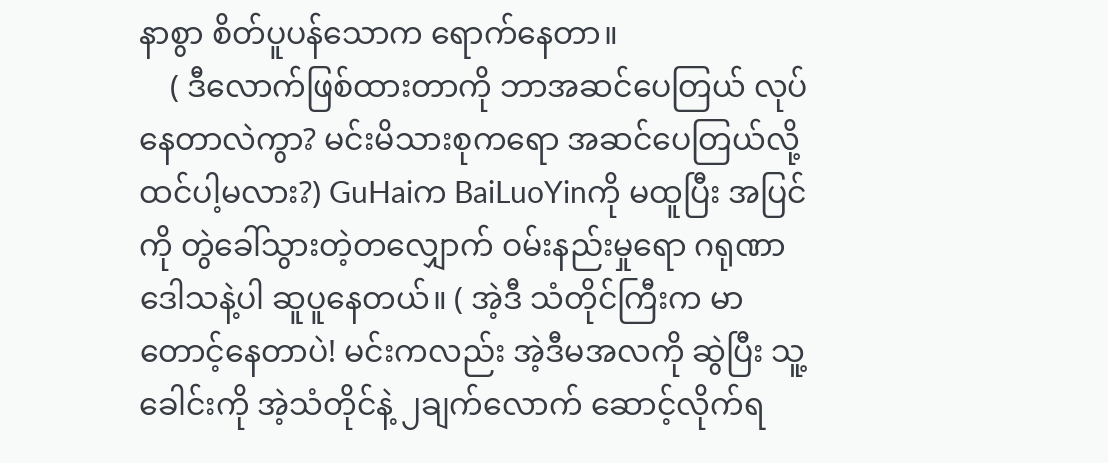နာစွာ စိတ်ပူပန်သောက ရောက်နေတာ။
    ( ဒီလောက်ဖြစ်ထားတာကို ဘာအဆင်ပေတြယ် လုပ်နေတာလဲကွာ? မင်းမိသားစုကရော အဆင်ပေတြယ်လို့ ထင်ပါ့မလား?) GuHaiက BaiLuoYinကို မထူပြီး အပြင်ကို တွဲခေါ်သွားတဲ့တလျှောက် ဝမ်းနည်းမှုရော ဂရုဏာဒေါသနဲ့ပါ ဆူပူနေတယ်။ ( အဲ့ဒီ သံတိုင်ကြီးက မာတောင့်နေတာပဲ! မင်းကလည်း အဲ့ဒီမအလကို ဆွဲပြီး သူ့ခေါင်းကို အဲ့သံတိုင်နဲ့ ၂ချက်လောက် ဆောင့်လိုက်ရ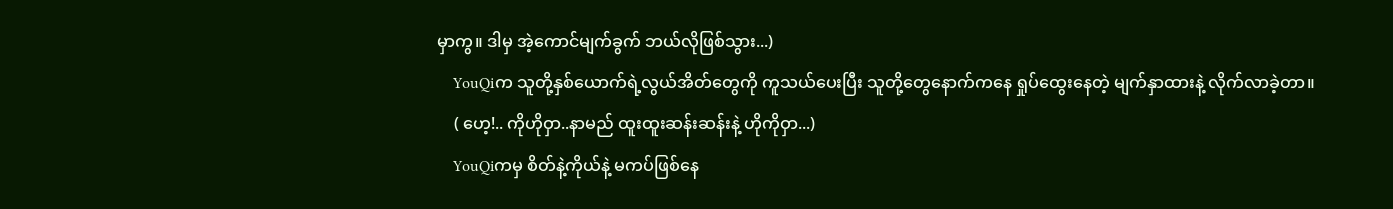မှာကွ။ ဒါမှ အဲ့ကောင်မျက်ခွက် ဘယ်လိုဖြစ်သွား...)
    YouQiက သူတို့နှစ်ယောက်ရဲ့လွယ်အိတ်တွေကို ကူသယ်ပေးပြီး သူတို့တွေနောက်ကနေ ရှုပ်ထွေးနေတဲ့ မျက်နှာထားနဲ့ လိုက်လာခဲ့တာ။
    ( ဟေ့!.. ကိုဟိုဝှာ..နာမည် ထူးထူးဆန်းဆန်းနဲ့ ဟိုကိုဝှာ...)
    YouQiကမှ စိတ်နဲ့ကိုယ်နဲ့ မကပ်ဖြစ်နေ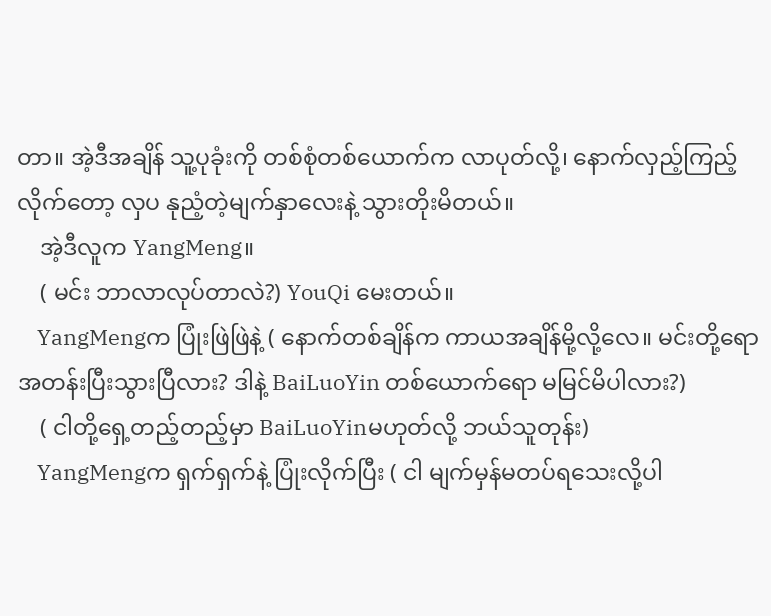တာ။ အဲ့ဒီအချိန် သူ့ပုခုံးကို တစ်စုံတစ်ယောက်က လာပုတ်လို့၊ နောက်လှည့်ကြည့်လိုက်တော့ လှပ နုညံ့တဲ့မျက်နှာလေးနဲ့ သွားတိုးမိတယ်။
    အဲ့ဒီလူက YangMeng။
    ( မင်း ဘာလာလုပ်တာလဲ?) YouQi မေးတယ်။
    YangMengက ပြုံးဖြဲဖြဲနဲ့ ( နောက်တစ်ချိန်က ကာယအချိန်မို့လို့လေ။ မင်းတို့ရော အတန်းပြီးသွားပြီလား? ဒါနဲ့ BaiLuoYin တစ်ယောက်ရော မမြင်မိပါလား?)
    ( ငါတို့ရှေ့တည့်တည့်မှာ BaiLuoYinမဟုတ်လို့ ဘယ်သူတုန်း)
    YangMengက ရှက်ရှက်နဲ့ ပြုံးလိုက်ပြီး ( ငါ မျက်မှန်မတပ်ရသေးလို့ပါ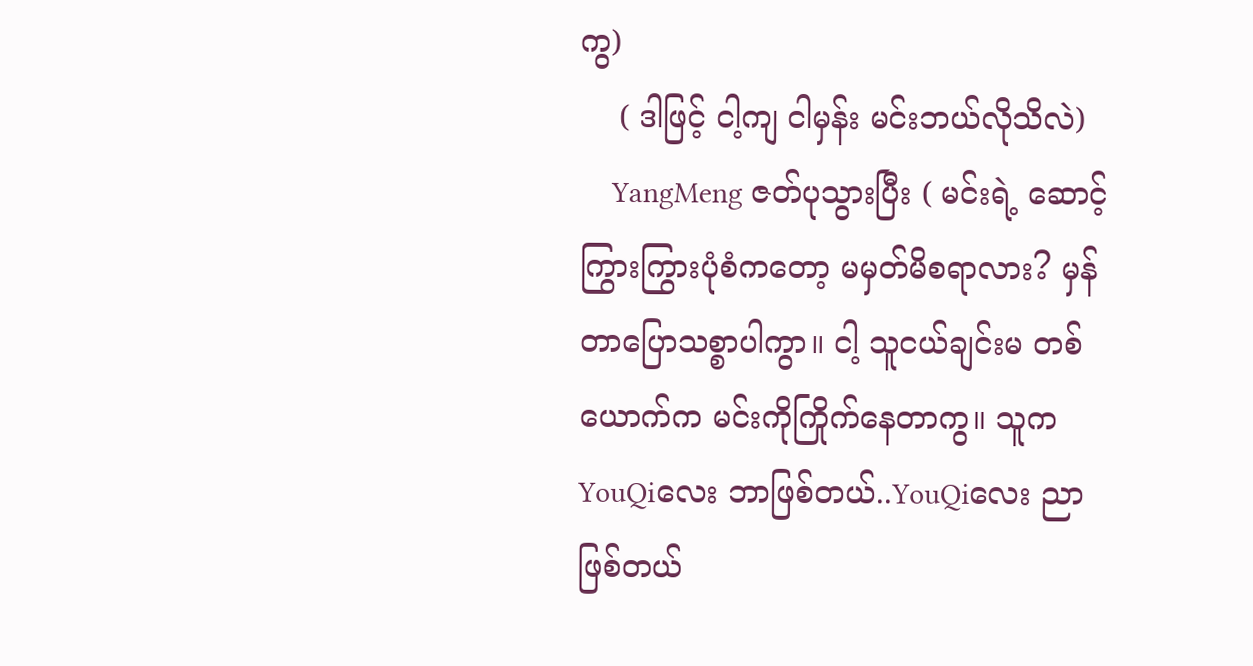ကွ)
    ( ဒါဖြင့် ငါ့ကျ ငါမှန်း မင်းဘယ်လိုသိလဲ)
    YangMeng ဇတ်ပုသွားပြီး ( မင်းရဲ့ ဆောင့်ကြွားကြွားပုံစံကတော့ မမှတ်မိစရာလား? မှန်တာပြောသစ္စာပါကွာ။ ငါ့ သူငယ်ချင်းမ တစ်ယောက်က မင်းကိုကြိုက်နေတာကွ။ သူက YouQiလေး ဘာဖြစ်တယ်..YouQiလေး ညာဖြစ်တယ်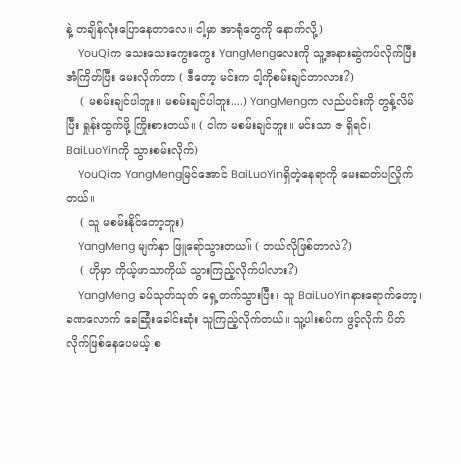နဲ့ တချိန်လုံးပြောနေတာလေ။ ငါ့မှာ အာရုံတွေကို နောက်လို့)
    YouQiက သေးသေးကွေးကွေး YangMengလေးကို သူ့အနားဆွဲကပ်လိုက်ပြီး အံကြိတ်ပြီး မေးလိုက်တာ ( ဒီတော့ မင်းက ငါ့ကိုစမ်းချင်တာလား?)
    ( မစမ်းချင်ပါဘူး။ မစမ်းချင်ပါဘူး....) YangMengက လည်ပင်းကို တွန့်လိမ်ပြီး ရှုန်းထွက်ဖို့ ကြိုးစားတယ်။ ( ငါက မစမ်းချင်ဘူး။ မင်းသာ ဇ ရှိရင်၊ BaiLuoYinကို သွားစမ်းလိုက်)
    YouQiက YangMengမြင်အောင် BaiLuoYinရှိတဲ့နေရာကို မေးဆတ်ပလြိုက်တယ်။
    ( သူ မစမ်းနိုင်တော့ဘူး)
    YangMeng မျက်နှာ ဖြူရော်သွားတယ။် ( ဘယ်လိုဖြစ်တာလဲ?)
    ( ဟိုမှာ ကိုယ့်ဖာသာကိုယ် သွားကြည့်လိုက်ပါလား?)
    YangMeng ခပ်သုတ်သုတ် ရှေ့တက်သွားပြီး၊ သူ BaiLuoYinနားရောက်တော့၊ ခဏလောက် ခေဆြုံးခေါင်းဆုံး သူကြည့်လိုက်တယ်။ သူ့ပါးစပ်က ဖွင့်လိုက် ပိတ်လိုက်ဖြစ်နေပေမယ့် စ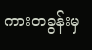ကားတခွန်းမှ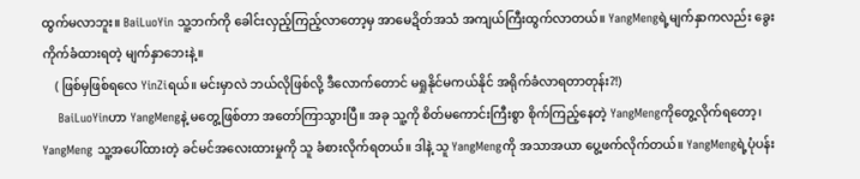ထွက်မလာဘူး။ BaiLuoYin သူ့ဘက်ကို ခေါင်းလှည့်ကြည့်လာတော့မှ အာမေဍိတ်အသံ အကျယ်ကြီးထွက်လာတယ်။ YangMengရဲ့မျက်နှာကလည်း ခွေးကိုက်ခံထားရတဲ့ မျက်နှာဘေးနဲ့။
    ( ဖြစ်မှဖြစ်ရလေ YinZiရယ်။ မင်းမှာလဲ ဘယ်လိုဖြစ်လို့ ဒီလောက်တောင် မရှုနိုင်မကယ်နိုင် အရိုက်ခံလာရတာတုန်း?!)
    BaiLuoYinဟာ YangMengနဲ့ မတွေ့ဖြစ်တာ အတော်ကြာသွားပြီ။ အခု သူ့ကို စိတ်မကောင်းကြီးစွာ စိုက်ကြည့်နေတဲ့ YangMengကိုတွေ့လိုက်ရတော့၊ YangMeng သူ့အပေါ်ထားတဲ့ ခင်မင်အလေးထားမှုကို သူ ခံစားလိုက်ရတယ်။ ဒါနဲ့ သူ YangMengကို အသာအယာ ပွေ့ဖက်လိုက်တယ်။ YangMengရဲ့ပုံပန်း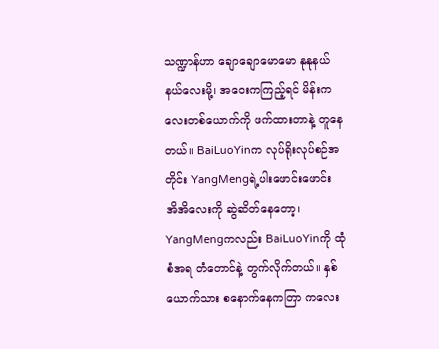သဏ္ဍာန်ဟာ ချောချောမောမော နုနုနယ်နယ်လေးမို့၊ အဝေးကကြည့်ရင် မိန်းကလေးတစ်ယောက်ကို ဖက်ထားတာနဲ့ တူနေတယ်။ BaiLuoYinက လုပ်ရိုးလုပ်စဉ်အတိုင်း YangMengရဲ့ပါးဖောင်းဖောင်း အိအိလေးကို ဆွဲဆိတ်နေတော့၊ YangMengကလည်း BaiLuoYinကို ထုံစံအရ တံတောင်နဲ့ တွက်လိုက်တယ်။ နှစ်ယောက်သား စနောက်နေကတြာ ကလေး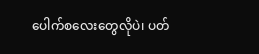ပေါက်စလေးတွေလိုပဲ၊ ပတ်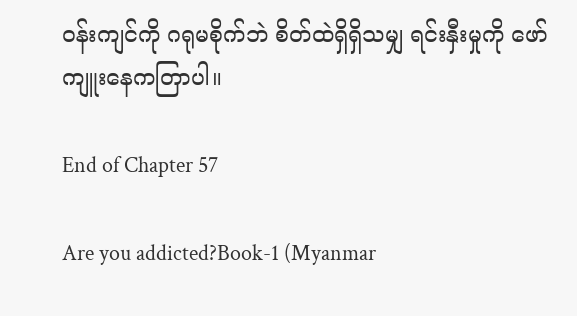ဝန်းကျင်ကို ဂရုမစိုက်ဘဲ စိတ်ထဲရှိရှိသမျှ ရင်းနှီးမှုကို ဖော်ကျူးနေကတြာပါ။

End of Chapter 57

Are you addicted?Book-1 (Myanmar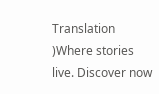Translation )Where stories live. Discover now